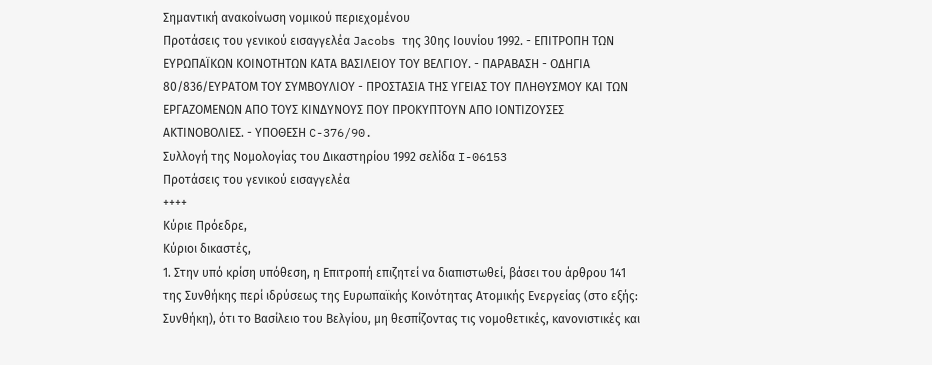Σημαντική ανακοίνωση νομικού περιεχομένου
Προτάσεις του γενικού εισαγγελέα Jacobs της 30ης Ιουνίου 1992. - ΕΠΙΤΡΟΠΗ ΤΩΝ ΕΥΡΩΠΑΪΚΩΝ ΚΟΙΝΟΤΗΤΩΝ ΚΑΤΑ ΒΑΣΙΛΕΙΟΥ ΤΟΥ ΒΕΛΓΙΟΥ. - ΠΑΡΑΒΑΣΗ - ΟΔΗΓΙΑ 80/836/ΕΥΡΑΤΟΜ ΤΟΥ ΣΥΜΒΟΥΛΙΟΥ - ΠΡΟΣΤΑΣΙΑ ΤΗΣ ΥΓΕΙΑΣ ΤΟΥ ΠΛΗΘΥΣΜΟΥ ΚΑΙ ΤΩΝ ΕΡΓΑΖΟΜΕΝΩΝ ΑΠΟ ΤΟΥΣ ΚΙΝΔΥΝΟΥΣ ΠΟΥ ΠΡΟΚΥΠΤΟΥΝ ΑΠΟ ΙΟΝΤΙΖΟΥΣΕΣ ΑΚΤΙΝΟΒΟΛΙΕΣ. - ΥΠΟΘΕΣΗ C-376/90.
Συλλογή της Νομολογίας του Δικαστηρίου 1992 σελίδα I-06153
Προτάσεις του γενικού εισαγγελέα
++++
Κύριε Πρόεδρε,
Κύριοι δικαστές,
1. Στην υπό κρίση υπόθεση, η Επιτροπή επιζητεί να διαπιστωθεί, βάσει του άρθρου 141 της Συνθήκης περί ιδρύσεως της Ευρωπαϊκής Κοινότητας Ατομικής Ενεργείας (στο εξής: Συνθήκη), ότι το Βασίλειο του Βελγίου, μη θεσπίζοντας τις νομοθετικές, κανονιστικές και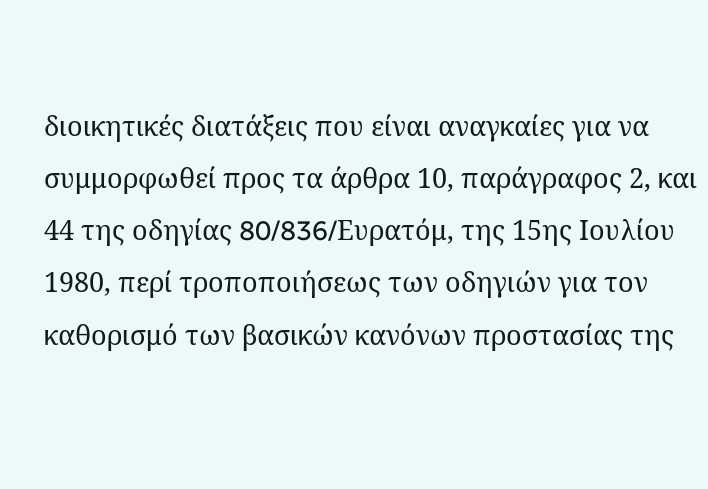διοικητικές διατάξεις που είναι αναγκαίες για να συμμορφωθεί προς τα άρθρα 10, παράγραφος 2, και 44 της οδηγίας 80/836/Eυρατόμ, της 15ης Ιουλίου 1980, περί τροποποιήσεως των οδηγιών για τον καθορισμό των βασικών κανόνων προστασίας της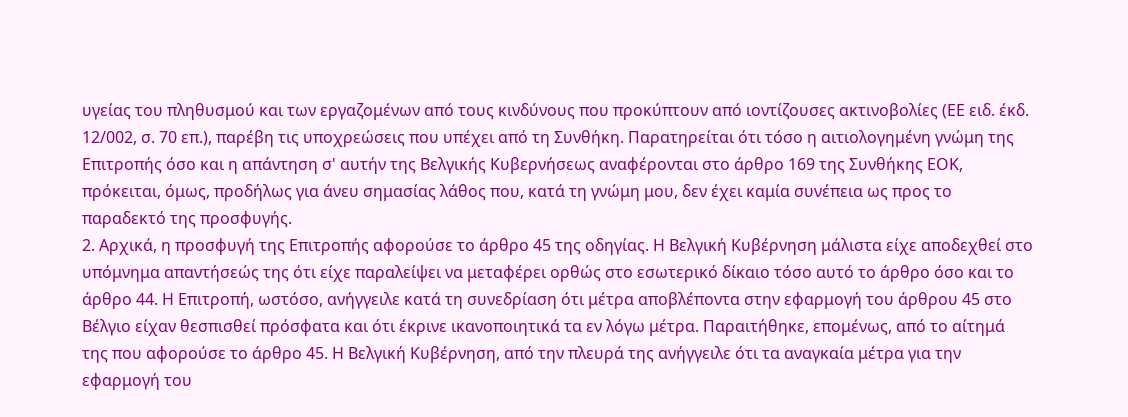υγείας του πληθυσμού και των εργαζομένων από τους κινδύνους που προκύπτουν από ιοντίζουσες ακτινοβολίες (ΕΕ ειδ. έκδ. 12/002, σ. 70 επ.), παρέβη τις υποχρεώσεις που υπέχει από τη Συνθήκη. Παρατηρείται ότι τόσο η αιτιολογημένη γνώμη της Επιτροπής όσο και η απάντηση σ' αυτήν της Βελγικής Κυβερνήσεως αναφέρονται στο άρθρο 169 της Συνθήκης ΕΟΚ, πρόκειται, όμως, προδήλως για άνευ σημασίας λάθος που, κατά τη γνώμη μου, δεν έχει καμία συνέπεια ως προς το παραδεκτό της προσφυγής.
2. Αρχικά, η προσφυγή της Επιτροπής αφορούσε το άρθρο 45 της οδηγίας. Η Βελγική Κυβέρνηση μάλιστα είχε αποδεχθεί στο υπόμνημα απαντήσεώς της ότι είχε παραλείψει να μεταφέρει ορθώς στο εσωτερικό δίκαιο τόσο αυτό το άρθρο όσο και το άρθρο 44. Η Επιτροπή, ωστόσο, ανήγγειλε κατά τη συνεδρίαση ότι μέτρα αποβλέποντα στην εφαρμογή του άρθρου 45 στο Βέλγιο είχαν θεσπισθεί πρόσφατα και ότι έκρινε ικανοποιητικά τα εν λόγω μέτρα. Παραιτήθηκε, επομένως, από το αίτημά της που αφορούσε το άρθρο 45. Η Βελγική Κυβέρνηση, από την πλευρά της ανήγγειλε ότι τα αναγκαία μέτρα για την εφαρμογή του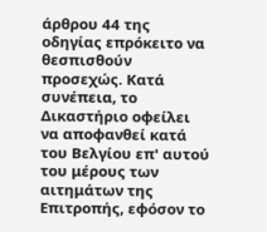άρθρου 44 της οδηγίας επρόκειτο να θεσπισθούν προσεχώς. Κατά συνέπεια, το Δικαστήριο οφείλει να αποφανθεί κατά του Βελγίου επ' αυτού του μέρους των αιτημάτων της Επιτροπής, εφόσον το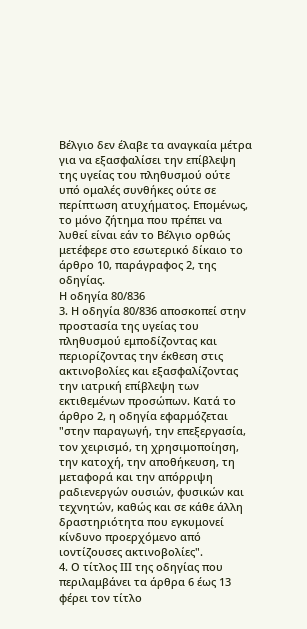Βέλγιο δεν έλαβε τα αναγκαία μέτρα για να εξασφαλίσει την επίβλεψη της υγείας του πληθυσμού ούτε υπό ομαλές συνθήκες ούτε σε περίπτωση ατυχήματος. Επομένως, το μόνο ζήτημα που πρέπει να λυθεί είναι εάν το Βέλγιο ορθώς μετέφερε στο εσωτερικό δίκαιο το άρθρο 10, παράγραφος 2, της οδηγίας.
Η οδηγία 80/836
3. Η οδηγία 80/836 αποσκοπεί στην προστασία της υγείας του πληθυσμού εμποδίζοντας και περιορίζοντας την έκθεση στις ακτινοβολίες και εξασφαλίζοντας την ιατρική επίβλεψη των εκτιθεμένων προσώπων. Κατά το άρθρο 2, η οδηγία εφαρμόζεται "στην παραγωγή, την επεξεργασία, τον χειρισμό, τη χρησιμοποίηση, την κατοχή, την αποθήκευση, τη μεταφορά και την απόρριψη ραδιενεργών ουσιών, φυσικών και τεχνητών, καθώς και σε κάθε άλλη δραστηριότητα που εγκυμονεί κίνδυνο προερχόμενο από ιοντίζουσες ακτινοβολίες".
4. Ο τίτλος ΙΙΙ της οδηγίας που περιλαμβάνει τα άρθρα 6 έως 13 φέρει τον τίτλο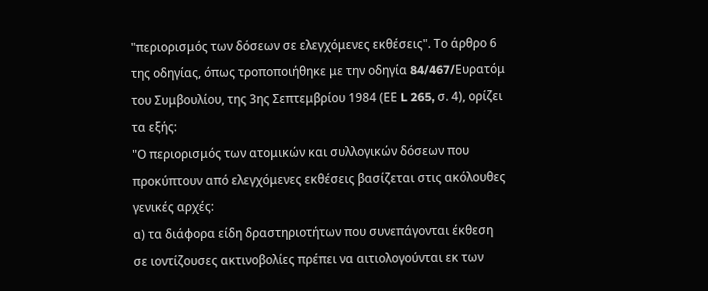"περιορισμός των δόσεων σε ελεγχόμενες εκθέσεις". Το άρθρο 6 της οδηγίας, όπως τροποποιήθηκε με την οδηγία 84/467/Eυρατόμ του Συμβουλίου, της 3ης Σεπτεμβρίου 1984 (ΕΕ L 265, σ. 4), ορίζει τα εξής:
"Ο περιορισμός των ατομικών και συλλογικών δόσεων που προκύπτουν από ελεγχόμενες εκθέσεις βασίζεται στις ακόλουθες γενικές αρχές:
α) τα διάφορα είδη δραστηριοτήτων που συνεπάγονται έκθεση σε ιοντίζουσες ακτινοβολίες πρέπει να αιτιολογούνται εκ των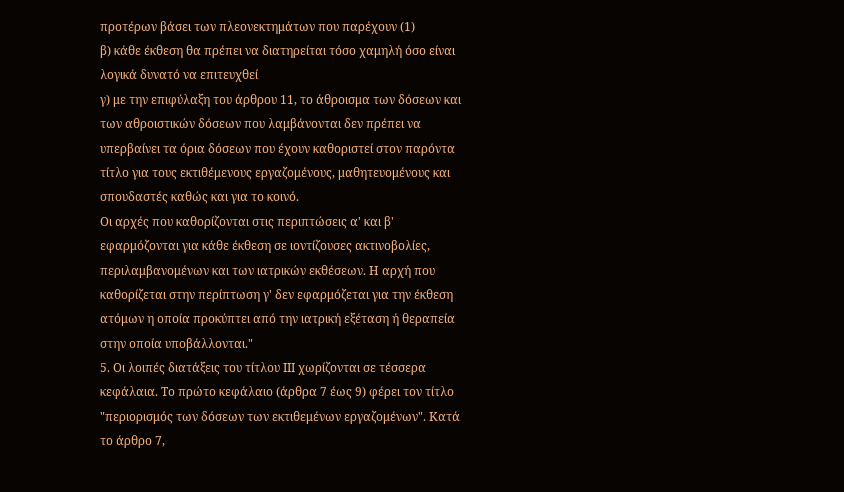προτέρων βάσει των πλεονεκτημάτων που παρέχουν (1)
β) κάθε έκθεση θα πρέπει να διατηρείται τόσο χαμηλή όσο είναι λογικά δυνατό να επιτευχθεί
γ) με την επιφύλαξη του άρθρου 11, το άθροισμα των δόσεων και των αθροιστικών δόσεων που λαμβάνονται δεν πρέπει να υπερβαίνει τα όρια δόσεων που έχουν καθοριστεί στον παρόντα τίτλο για τους εκτιθέμενους εργαζομένους, μαθητευομένους και σπουδαστές καθώς και για το κοινό.
Οι αρχές που καθορίζονται στις περιπτώσεις α' και β' εφαρμόζονται για κάθε έκθεση σε ιοντίζουσες ακτινοβολίες, περιλαμβανομένων και των ιατρικών εκθέσεων. Η αρχή που καθορίζεται στην περίπτωση γ' δεν εφαρμόζεται για την έκθεση ατόμων η οποία προκύπτει από την ιατρική εξέταση ή θεραπεία στην οποία υποβάλλονται."
5. Οι λοιπές διατάξεις του τίτλου ΙΙΙ χωρίζονται σε τέσσερα κεφάλαια. Το πρώτο κεφάλαιο (άρθρα 7 έως 9) φέρει τον τίτλο "περιορισμός των δόσεων των εκτιθεμένων εργαζομένων". Κατά το άρθρο 7,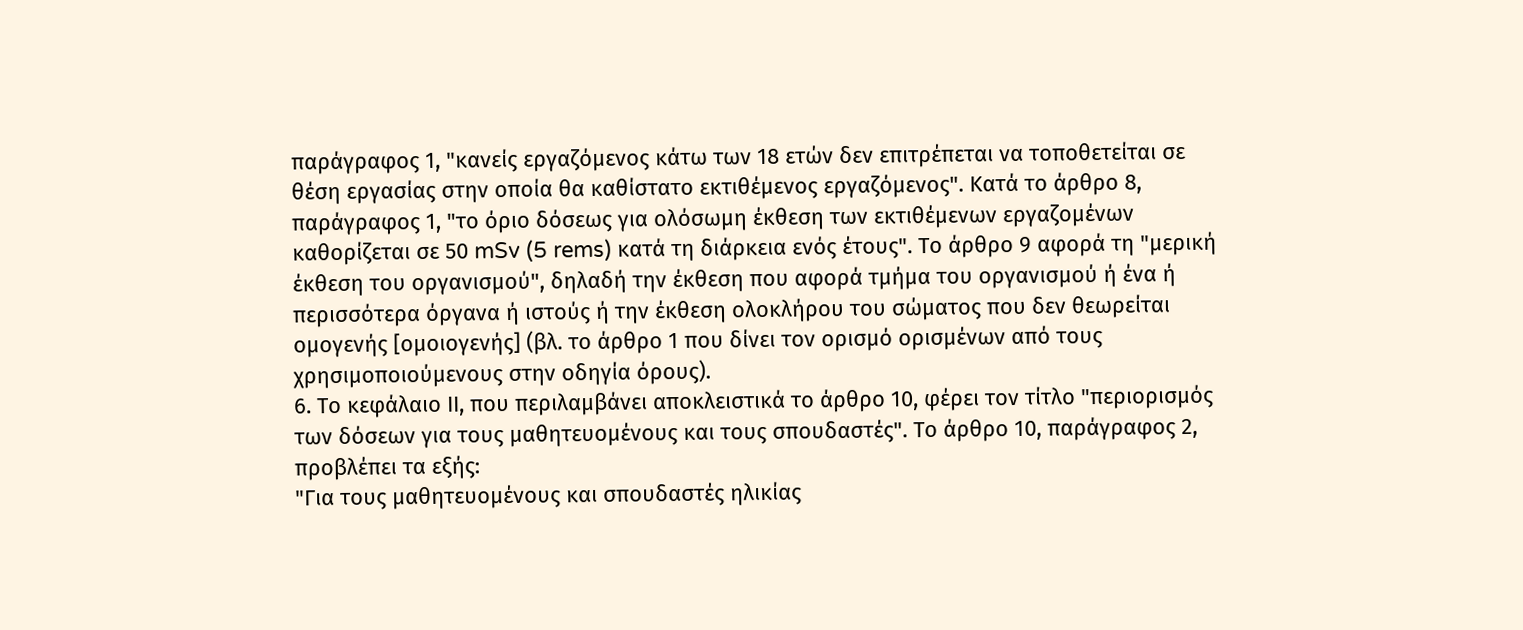παράγραφος 1, "κανείς εργαζόμενος κάτω των 18 ετών δεν επιτρέπεται να τοποθετείται σε θέση εργασίας στην οποία θα καθίστατο εκτιθέμενος εργαζόμενος". Κατά το άρθρο 8, παράγραφος 1, "το όριο δόσεως για ολόσωμη έκθεση των εκτιθέμενων εργαζομένων καθορίζεται σε 50 mSv (5 rems) κατά τη διάρκεια ενός έτους". Το άρθρο 9 αφορά τη "μερική έκθεση του οργανισμού", δηλαδή την έκθεση που αφορά τμήμα του οργανισμού ή ένα ή περισσότερα όργανα ή ιστούς ή την έκθεση ολοκλήρου του σώματος που δεν θεωρείται ομογενής [ομοιογενής] (βλ. το άρθρο 1 που δίνει τον ορισμό ορισμένων από τους χρησιμοποιούμενους στην οδηγία όρους).
6. Το κεφάλαιο ΙΙ, που περιλαμβάνει αποκλειστικά το άρθρο 10, φέρει τον τίτλο "περιορισμός των δόσεων για τους μαθητευομένους και τους σπουδαστές". Το άρθρο 10, παράγραφος 2, προβλέπει τα εξής:
"Για τους μαθητευομένους και σπουδαστές ηλικίας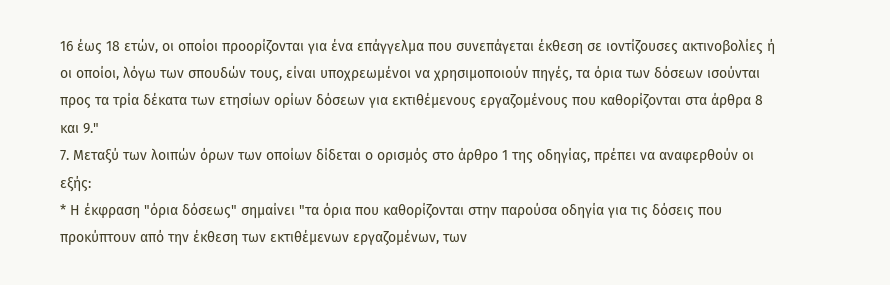16 έως 18 ετών, οι οποίοι προορίζονται για ένα επάγγελμα που συνεπάγεται έκθεση σε ιοντίζουσες ακτινοβολίες ή οι οποίοι, λόγω των σπουδών τους, είναι υποχρεωμένοι να χρησιμοποιούν πηγές, τα όρια των δόσεων ισούνται προς τα τρία δέκατα των ετησίων ορίων δόσεων για εκτιθέμενους εργαζομένους που καθορίζονται στα άρθρα 8 και 9."
7. Μεταξύ των λοιπών όρων των οποίων δίδεται ο ορισμός στο άρθρο 1 της οδηγίας, πρέπει να αναφερθούν οι εξής:
* Η έκφραση "όρια δόσεως" σημαίνει "τα όρια που καθορίζονται στην παρούσα οδηγία για τις δόσεις που προκύπτουν από την έκθεση των εκτιθέμενων εργαζομένων, των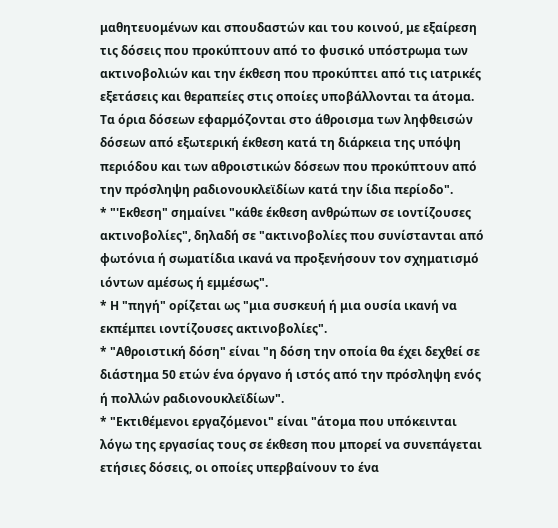μαθητευομένων και σπουδαστών και του κοινού, με εξαίρεση τις δόσεις που προκύπτουν από το φυσικό υπόστρωμα των ακτινοβολιών και την έκθεση που προκύπτει από τις ιατρικές εξετάσεις και θεραπείες στις οποίες υποβάλλονται τα άτομα. Τα όρια δόσεων εφαρμόζονται στο άθροισμα των ληφθεισών δόσεων από εξωτερική έκθεση κατά τη διάρκεια της υπόψη περιόδου και των αθροιστικών δόσεων που προκύπτουν από την πρόσληψη ραδιονουκλεϊδίων κατά την ίδια περίοδο".
* "'Εκθεση" σημαίνει "κάθε έκθεση ανθρώπων σε ιοντίζουσες ακτινοβολίες", δηλαδή σε "ακτινοβολίες που συνίστανται από φωτόνια ή σωματίδια ικανά να προξενήσουν τον σχηματισμό ιόντων αμέσως ή εμμέσως".
* Η "πηγή" ορίζεται ως "μια συσκευή ή μια ουσία ικανή να εκπέμπει ιοντίζουσες ακτινοβολίες".
* "Αθροιστική δόση" είναι "η δόση την οποία θα έχει δεχθεί σε διάστημα 50 ετών ένα όργανο ή ιστός από την πρόσληψη ενός ή πολλών ραδιονουκλεϊδίων".
* "Εκτιθέμενοι εργαζόμενοι" είναι "άτομα που υπόκεινται λόγω της εργασίας τους σε έκθεση που μπορεί να συνεπάγεται ετήσιες δόσεις, οι οποίες υπερβαίνουν το ένα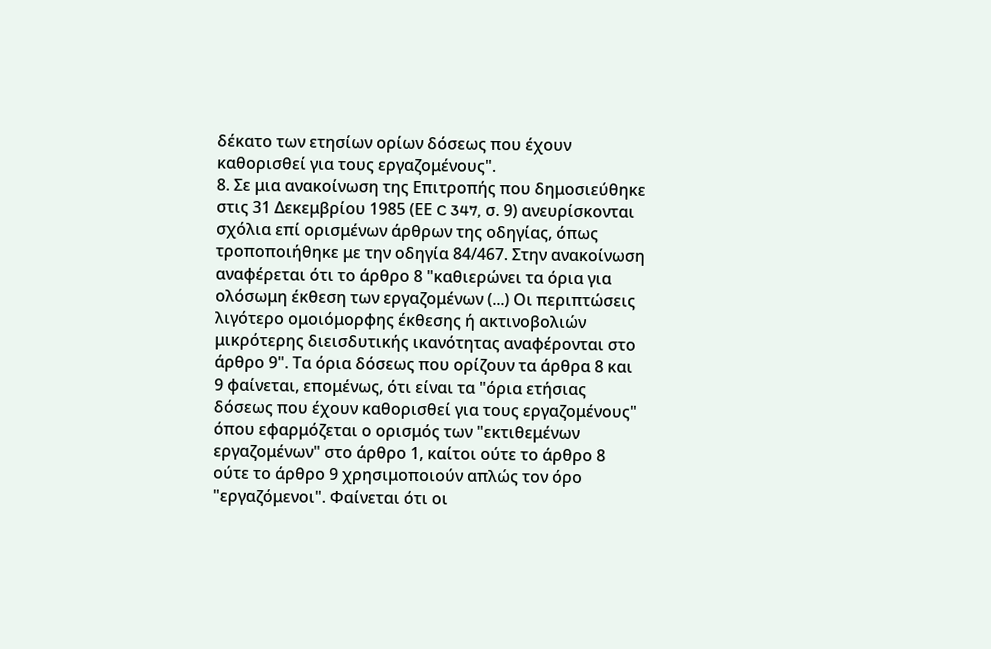δέκατο των ετησίων ορίων δόσεως που έχουν καθορισθεί για τους εργαζομένους".
8. Σε μια ανακοίνωση της Επιτροπής που δημοσιεύθηκε στις 31 Δεκεμβρίου 1985 (ΕΕ C 347, σ. 9) ανευρίσκονται σχόλια επί ορισμένων άρθρων της οδηγίας, όπως τροποποιήθηκε με την οδηγία 84/467. Στην ανακοίνωση αναφέρεται ότι το άρθρο 8 "καθιερώνει τα όρια για ολόσωμη έκθεση των εργαζομένων (...) Οι περιπτώσεις λιγότερο ομοιόμορφης έκθεσης ή ακτινοβολιών μικρότερης διεισδυτικής ικανότητας αναφέρονται στο άρθρο 9". Τα όρια δόσεως που ορίζουν τα άρθρα 8 και 9 φαίνεται, επομένως, ότι είναι τα "όρια ετήσιας δόσεως που έχουν καθορισθεί για τους εργαζομένους" όπου εφαρμόζεται ο ορισμός των "εκτιθεμένων εργαζομένων" στο άρθρο 1, καίτοι ούτε το άρθρο 8 ούτε το άρθρο 9 χρησιμοποιούν απλώς τον όρο "εργαζόμενοι". Φαίνεται ότι οι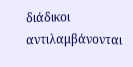διάδικοι αντιλαμβάνονται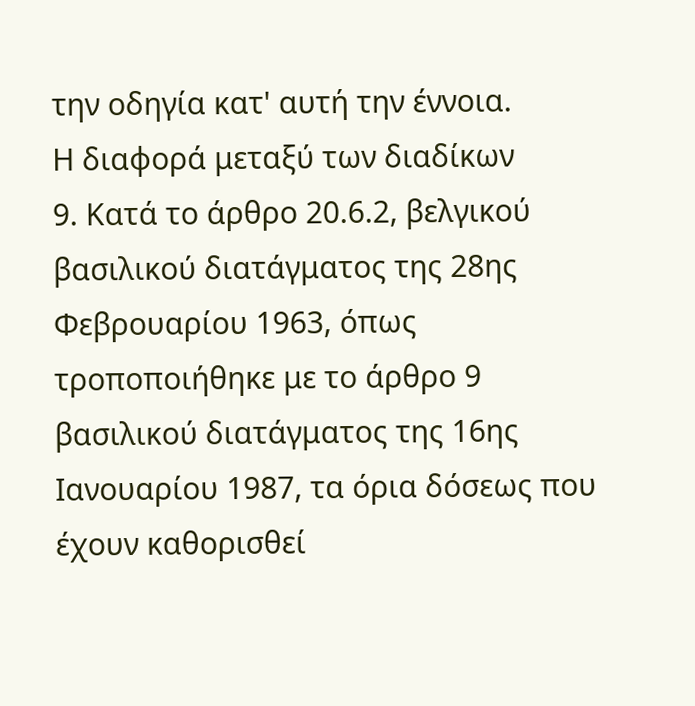την οδηγία κατ' αυτή την έννοια.
Η διαφορά μεταξύ των διαδίκων
9. Κατά το άρθρο 20.6.2, βελγικού βασιλικού διατάγματος της 28ης Φεβρουαρίου 1963, όπως τροποποιήθηκε με το άρθρο 9 βασιλικού διατάγματος της 16ης Ιανουαρίου 1987, τα όρια δόσεως που έχουν καθορισθεί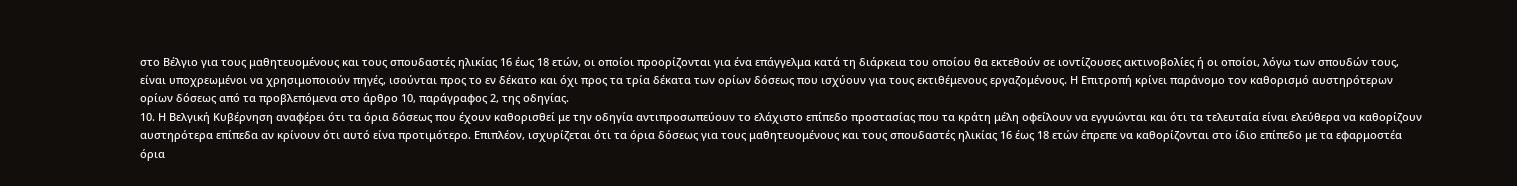στο Βέλγιο για τους μαθητευομένους και τους σπουδαστές ηλικίας 16 έως 18 ετών, οι οποίοι προορίζονται για ένα επάγγελμα κατά τη διάρκεια του οποίου θα εκτεθούν σε ιοντίζουσες ακτινοβολίες ή οι οποίοι, λόγω των σπουδών τους, είναι υποχρεωμένοι να χρησιμοποιούν πηγές, ισούνται προς το εν δέκατο και όχι προς τα τρία δέκατα των ορίων δόσεως που ισχύουν για τους εκτιθέμενους εργαζομένους. Η Επιτροπή κρίνει παράνομο τον καθορισμό αυστηρότερων ορίων δόσεως από τα προβλεπόμενα στο άρθρο 10, παράγραφος 2, της οδηγίας.
10. Η Βελγική Κυβέρνηση αναφέρει ότι τα όρια δόσεως που έχουν καθορισθεί με την οδηγία αντιπροσωπεύουν το ελάχιστο επίπεδο προστασίας που τα κράτη μέλη οφείλουν να εγγυώνται και ότι τα τελευταία είναι ελεύθερα να καθορίζουν αυστηρότερα επίπεδα αν κρίνουν ότι αυτό είνα προτιμότερο. Επιπλέον, ισχυρίζεται ότι τα όρια δόσεως για τους μαθητευομένους και τους σπουδαστές ηλικίας 16 έως 18 ετών έπρεπε να καθορίζονται στο ίδιο επίπεδο με τα εφαρμοστέα όρια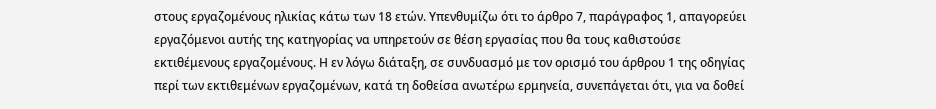στους εργαζομένους ηλικίας κάτω των 18 ετών. Υπενθυμίζω ότι το άρθρο 7, παράγραφος 1, απαγορεύει εργαζόμενοι αυτής της κατηγορίας να υπηρετούν σε θέση εργασίας που θα τους καθιστούσε εκτιθέμενους εργαζομένους. Η εν λόγω διάταξη, σε συνδυασμό με τον ορισμό του άρθρου 1 της οδηγίας περί των εκτιθεμένων εργαζομένων, κατά τη δοθείσα ανωτέρω ερμηνεία, συνεπάγεται ότι, για να δοθεί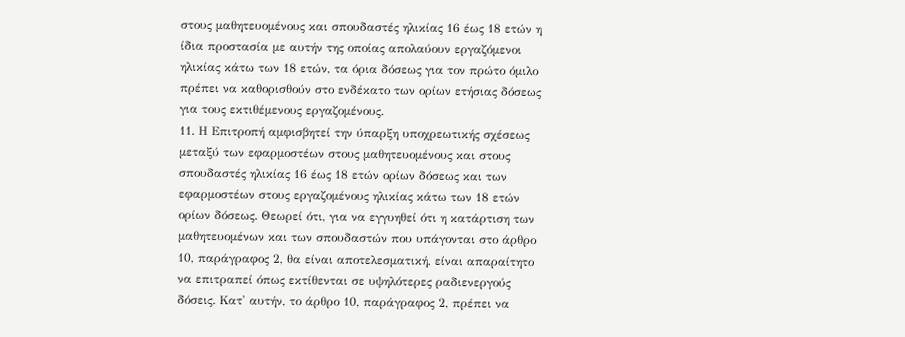στους μαθητευομένους και σπουδαστές ηλικίας 16 έως 18 ετών η ίδια προστασία με αυτήν της οποίας απολαύουν εργαζόμενοι ηλικίας κάτω των 18 ετών, τα όρια δόσεως για τον πρώτο όμιλο πρέπει να καθορισθούν στο ενδέκατο των ορίων ετήσιας δόσεως για τους εκτιθέμενους εργαζομένους.
11. Η Επιτροπή αμφισβητεί την ύπαρξη υποχρεωτικής σχέσεως μεταξύ των εφαρμοστέων στους μαθητευομένους και στους σπουδαστές ηλικίας 16 έως 18 ετών ορίων δόσεως και των εφαρμοστέων στους εργαζομένους ηλικίας κάτω των 18 ετών ορίων δόσεως. Θεωρεί ότι, για να εγγυηθεί ότι η κατάρτιση των μαθητευομένων και των σπουδαστών που υπάγονται στο άρθρο 10, παράγραφος 2, θα είναι αποτελεσματική, είναι απαραίτητο να επιτραπεί όπως εκτίθενται σε υψηλότερες ραδιενεργούς δόσεις. Κατ' αυτήν, το άρθρο 10, παράγραφος 2, πρέπει να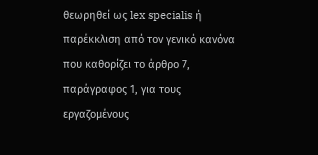θεωρηθεί ως lex specialis ή παρέκκλιση από τον γενικό κανόνα που καθορίζει το άρθρο 7, παράγραφος 1, για τους εργαζομένους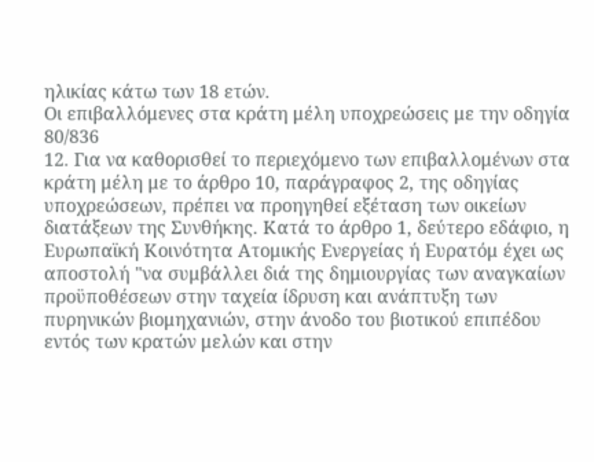ηλικίας κάτω των 18 ετών.
Οι επιβαλλόμενες στα κράτη μέλη υποχρεώσεις με την οδηγία 80/836
12. Για να καθορισθεί το περιεχόμενο των επιβαλλομένων στα κράτη μέλη με το άρθρο 10, παράγραφος 2, της οδηγίας υποχρεώσεων, πρέπει να προηγηθεί εξέταση των οικείων διατάξεων της Συνθήκης. Κατά το άρθρο 1, δεύτερο εδάφιο, η Ευρωπαϊκή Κοινότητα Ατομικής Ενεργείας ή Eυρατόμ έχει ως αποστολή "να συμβάλλει διά της δημιουργίας των αναγκαίων προϋποθέσεων στην ταχεία ίδρυση και ανάπτυξη των πυρηνικών βιομηχανιών, στην άνοδο του βιοτικού επιπέδου εντός των κρατών μελών και στην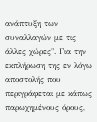ανάπτυξη των συναλλαγών με τις άλλες χώρες". Για την εκπλήρωση της εν λόγω αποστολής που περιγράφεται με κάπως παρωχημένους όρους,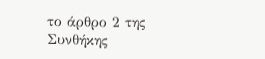το άρθρο 2 της Συνθήκης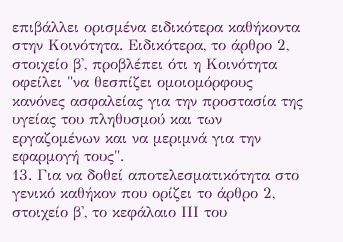επιβάλλει ορισμένα ειδικότερα καθήκοντα στην Κοινότητα. Ειδικότερα, το άρθρο 2, στοιχείο β', προβλέπει ότι η Κοινότητα οφείλει "να θεσπίζει ομοιομόρφους κανόνες ασφαλείας για την προστασία της υγείας του πληθυσμού και των εργαζομένων και να μεριμνά για την εφαρμογή τους".
13. Για να δοθεί αποτελεσματικότητα στο γενικό καθήκον που ορίζει το άρθρο 2, στοιχείο β', το κεφάλαιο ΙΙΙ του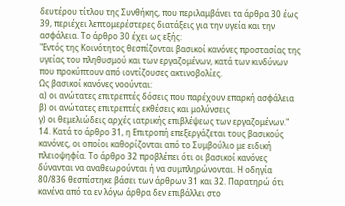δευτέρου τίτλου της Συνθήκης, που περιλαμβάνει τα άρθρα 30 έως 39, περιέχει λεπτομερέστερες διατάξεις για την υγεία και την ασφάλεια. Το άρθρο 30 έχει ως εξής:
"Εντός της Κοινότητος θεσπίζονται βασικοί κανόνες προστασίας της υγείας του πληθυσμού και των εργαζομένων, κατά των κινδύνων που προκύπτουν από ιοντίζουσες ακτινοβολίες.
Ως βασικοί κανόνες νοούνται:
α) οι ανώτατες επιτρεπτές δόσεις που παρέχουν επαρκή ασφάλεια
β) οι ανώτατες επιτρεπτές εκθέσεις και μολύνσεις
γ) οι θεμελιώδεις αρχές ιατρικής επιβλέψεως των εργαζομένων."
14. Κατά το άρθρο 31, η Επιτροπή επεξεργάζεται τους βασικούς κανόνες, οι οποίοι καθορίζονται από το Συμβούλιο με ειδική πλειοψηφία. Το άρθρο 32 προβλέπει ότι οι βασικοί κανόνες δύνανται να αναθεωρούνται ή να συμπληρώνονται. Η οδηγία 80/836 θεσπίστηκε βάσει των άρθρων 31 και 32. Παρατηρώ ότι κανένα από τα εν λόγω άρθρα δεν επιβάλλει στο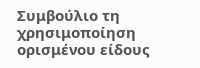Συμβούλιο τη χρησιμοποίηση ορισμένου είδους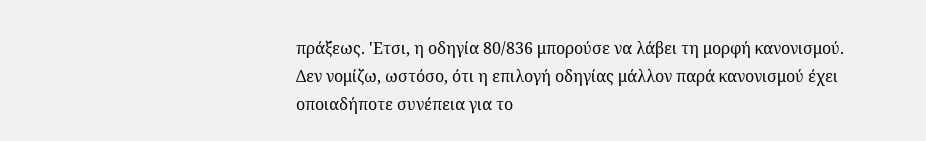πράξεως. 'Ετσι, η οδηγία 80/836 μπορούσε να λάβει τη μορφή κανονισμού. Δεν νομίζω, ωστόσο, ότι η επιλογή οδηγίας μάλλον παρά κανονισμού έχει οποιαδήποτε συνέπεια για το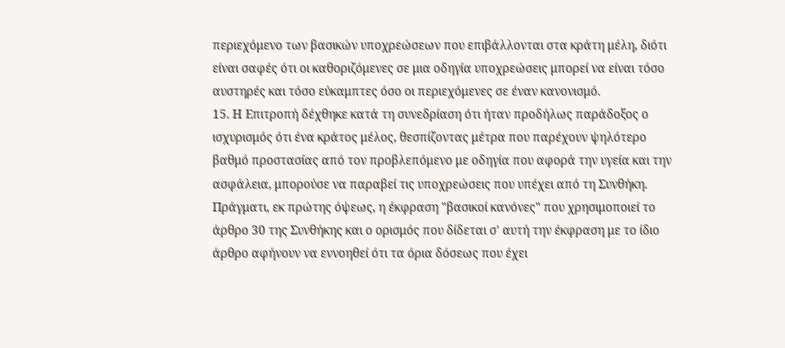περιεχόμενο των βασικών υποχρεώσεων που επιβάλλονται στα κράτη μέλη, διότι είναι σαφές ότι οι καθοριζόμενες σε μια οδηγία υποχρεώσεις μπορεί να είναι τόσο αυστηρές και τόσο εύκαμπτες όσο οι περιεχόμενες σε έναν κανονισμό.
15. Η Επιτροπή δέχθηκε κατά τη συνεδρίαση ότι ήταν προδήλως παράδοξος ο ισχυρισμός ότι ένα κράτος μέλος, θεσπίζοντας μέτρα που παρέχουν ψηλότερο βαθμό προστασίας από τον προβλεπόμενο με οδηγία που αφορά την υγεία και την ασφάλεια, μπορούσε να παραβεί τις υποχρεώσεις που υπέχει από τη Συνθήκη. Πράγματι, εκ πρώτης όψεως, η έκφραση "βασικοί κανόνες" που χρησιμοποιεί το άρθρο 30 της Συνθήκης και ο ορισμός που δίδεται σ' αυτή την έκφραση με το ίδιο άρθρο αφήνουν να εννοηθεί ότι τα όρια δόσεως που έχει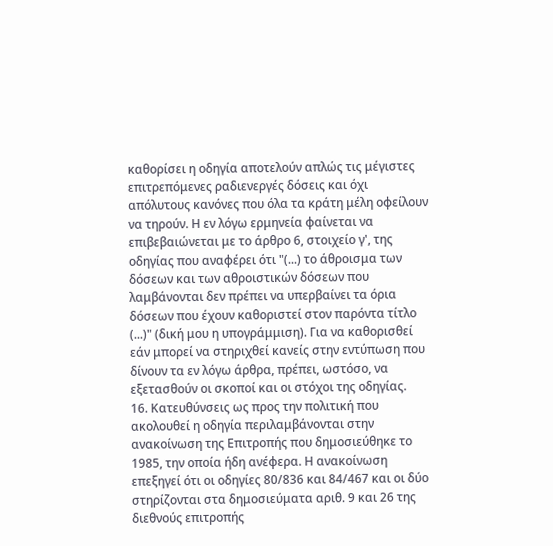καθορίσει η οδηγία αποτελούν απλώς τις μέγιστες επιτρεπόμενες ραδιενεργές δόσεις και όχι απόλυτους κανόνες που όλα τα κράτη μέλη οφείλουν να τηρούν. Η εν λόγω ερμηνεία φαίνεται να επιβεβαιώνεται με το άρθρο 6, στοιχείο γ', της οδηγίας που αναφέρει ότι "(...) το άθροισμα των δόσεων και των αθροιστικών δόσεων που λαμβάνονται δεν πρέπει να υπερβαίνει τα όρια δόσεων που έχουν καθοριστεί στον παρόντα τίτλο (...)" (δική μου η υπογράμμιση). Για να καθορισθεί εάν μπορεί να στηριχθεί κανείς στην εντύπωση που δίνουν τα εν λόγω άρθρα, πρέπει, ωστόσο, να εξετασθούν οι σκοποί και οι στόχοι της οδηγίας.
16. Κατευθύνσεις ως προς την πολιτική που ακολουθεί η οδηγία περιλαμβάνονται στην ανακοίνωση της Επιτροπής που δημοσιεύθηκε το 1985, την οποία ήδη ανέφερα. Η ανακοίνωση επεξηγεί ότι οι οδηγίες 80/836 και 84/467 και οι δύο στηρίζονται στα δημοσιεύματα αριθ. 9 και 26 της διεθνούς επιτροπής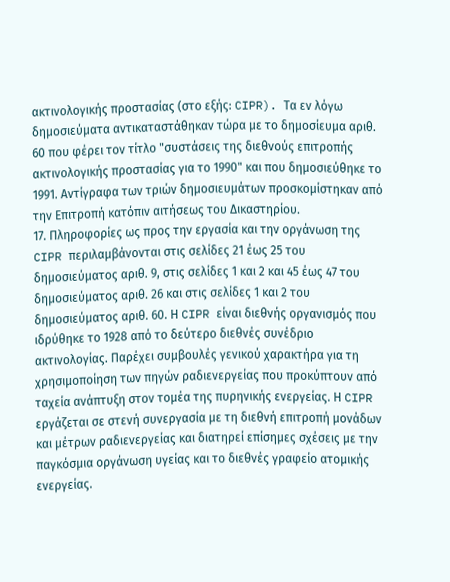ακτινολογικής προστασίας (στο εξής: CIPR). Τα εν λόγω δημοσιεύματα αντικαταστάθηκαν τώρα με το δημοσίευμα αριθ. 60 που φέρει τον τίτλο "συστάσεις της διεθνούς επιτροπής ακτινολογικής προστασίας για το 1990" και που δημοσιεύθηκε το 1991. Αντίγραφα των τριών δημοσιευμάτων προσκομίστηκαν από την Επιτροπή κατόπιν αιτήσεως του Δικαστηρίου.
17. Πληροφορίες ως προς την εργασία και την οργάνωση της CIPR περιλαμβάνονται στις σελίδες 21 έως 25 του δημοσιεύματος αριθ. 9, στις σελίδες 1 και 2 και 45 έως 47 του δημοσιεύματος αριθ. 26 και στις σελίδες 1 και 2 του δημοσιεύματος αριθ. 60. Η CIPR είναι διεθνής οργανισμός που ιδρύθηκε το 1928 από το δεύτερο διεθνές συνέδριο ακτινολογίας. Παρέχει συμβουλές γενικού χαρακτήρα για τη χρησιμοποίηση των πηγών ραδιενεργείας που προκύπτουν από ταχεία ανάπτυξη στον τομέα της πυρηνικής ενεργείας. Η CIPR εργάζεται σε στενή συνεργασία με τη διεθνή επιτροπή μονάδων και μέτρων ραδιενεργείας και διατηρεί επίσημες σχέσεις με την παγκόσμια οργάνωση υγείας και το διεθνές γραφείο ατομικής ενεργείας.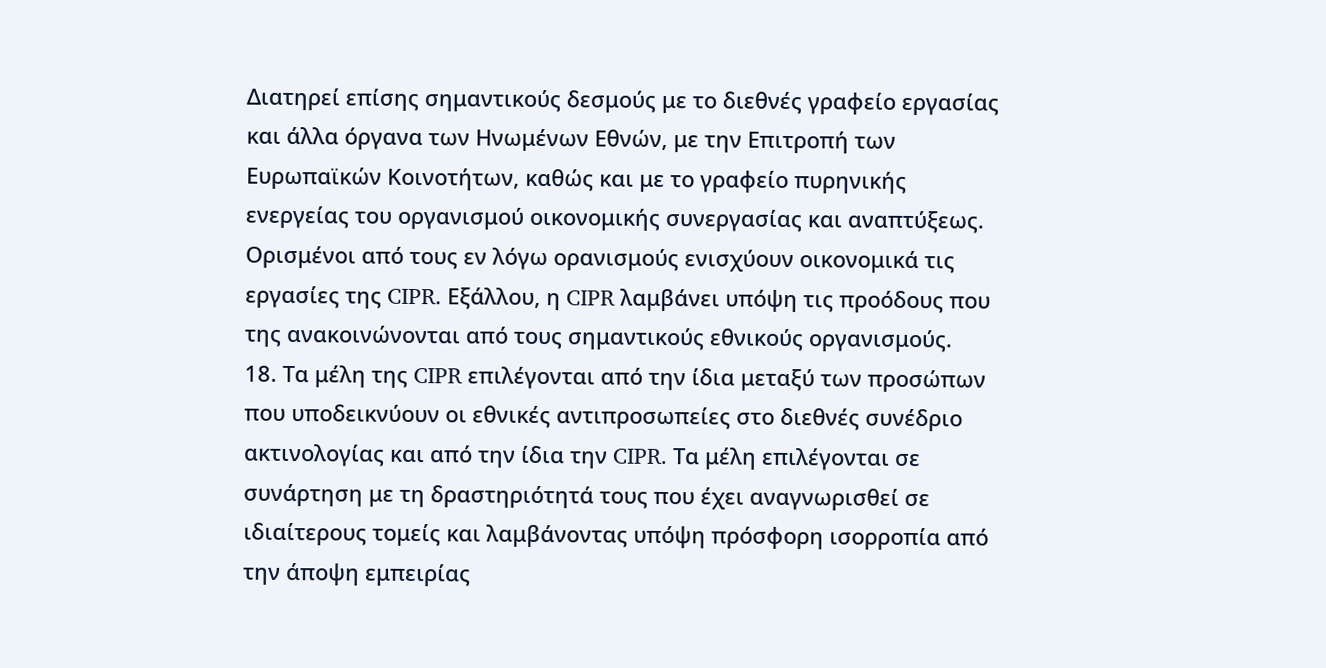Διατηρεί επίσης σημαντικούς δεσμούς με το διεθνές γραφείο εργασίας και άλλα όργανα των Ηνωμένων Εθνών, με την Επιτροπή των Ευρωπαϊκών Κοινοτήτων, καθώς και με το γραφείο πυρηνικής ενεργείας του οργανισμού οικονομικής συνεργασίας και αναπτύξεως. Ορισμένοι από τους εν λόγω ορανισμούς ενισχύουν οικονομικά τις εργασίες της CIPR. Εξάλλου, η CIPR λαμβάνει υπόψη τις προόδους που της ανακοινώνονται από τους σημαντικούς εθνικούς οργανισμούς.
18. Τα μέλη της CIPR επιλέγονται από την ίδια μεταξύ των προσώπων που υποδεικνύουν οι εθνικές αντιπροσωπείες στο διεθνές συνέδριο ακτινολογίας και από την ίδια την CIPR. Τα μέλη επιλέγονται σε συνάρτηση με τη δραστηριότητά τους που έχει αναγνωρισθεί σε ιδιαίτερους τομείς και λαμβάνοντας υπόψη πρόσφορη ισορροπία από την άποψη εμπειρίας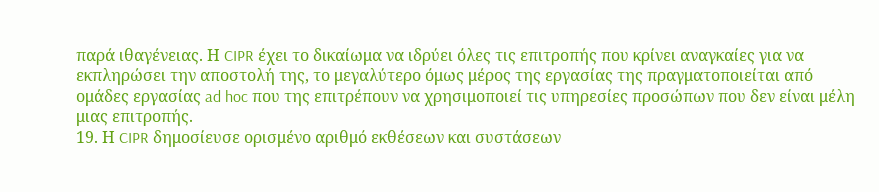παρά ιθαγένειας. Η CIPR έχει το δικαίωμα να ιδρύει όλες τις επιτροπής που κρίνει αναγκαίες για να εκπληρώσει την αποστολή της, το μεγαλύτερο όμως μέρος της εργασίας της πραγματοποιείται από ομάδες εργασίας ad hoc που της επιτρέπουν να χρησιμοποιεί τις υπηρεσίες προσώπων που δεν είναι μέλη μιας επιτροπής.
19. Η CIPR δημοσίευσε ορισμένο αριθμό εκθέσεων και συστάσεων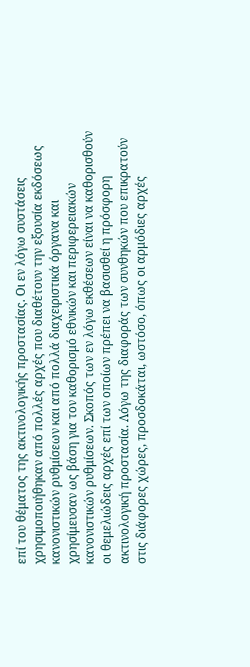επί του θέματος της ακτινολογικής προστασίας. Οι εν λόγω συστάσεις χρησιμοποιήθηκαν από πολλές αρχές που διαθέτουν την εξουσία εκδόσεως κανονιστικών ρυθμίσεων και από πολλά διαχειριστικά όργανα και χρησίμευσαν ως βάση για τον καθορισμό εθνικών και περιφερειακών κανονιστικών ρυθμίσεων. Σκοπός των εν λόγω εκθέσεων είναι να καθορισθούν οι θεμελιώδεις αρχές επί των οποίων πρέπει να βασισθεί η πρόσφορη ακτινολογική προστασία. Λόγω της διαφοράς των συνθηκών που επικρατούν στις διάφορες χώρες, προσδοκάται, ωστόσο, όπως οι αρμόδιες αρχές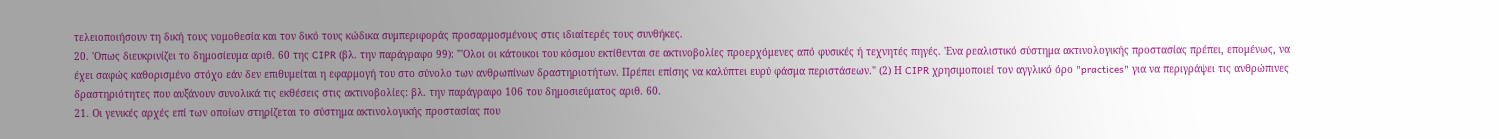τελειοποιήσουν τη δική τους νομοθεσία και τον δικό τους κώδικα συμπεριφοράς προσαρμοσμένους στις ιδιαίτερές τους συνθήκες.
20. 'Οπως διευκρινίζει το δημοσίευμα αριθ. 60 της CIPR (βλ. την παράγραφο 99): "'Ολοι οι κάτοικοι του κόσμου εκτίθενται σε ακτινοβολίες προερχόμενες από φυσικές ή τεχνητές πηγές. 'Ενα ρεαλιστικό σύστημα ακτινολογικής προστασίας πρέπει, επομένως, να έχει σαφώς καθορισμένο στόχο εάν δεν επιθυμείται η εφαρμογή του στο σύνολο των ανθρωπίνων δραστηριοτήτων. Πρέπει επίσης να καλύπτει ευρύ φάσμα περιστάσεων." (2) Η CIPR χρησιμοποιεί τον αγγλικό όρο "practices" για να περιγράψει τις ανθρώπινες δραστηριότητες που αυξάνουν συνολικά τις εκθέσεις στις ακτινοβολίες: βλ. την παράγραφο 106 του δημοσιεύματος αριθ. 60.
21. Οι γενικές αρχές επί των οποίων στηρίζεται το σύστημα ακτινολογικής προστασίας που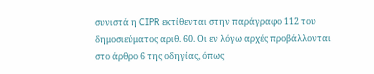συνιστά η CIPR εκτίθενται στην παράγραφο 112 του δημοσιεύματος αριθ. 60. Οι εν λόγω αρχές προβάλλονται στο άρθρο 6 της οδηγίας, όπως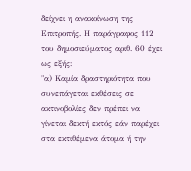δείχνει η ανακοίνωση της Επιτροπής. Η παράγραφος 112 του δημοσιεύματος αριθ. 60 έχει ως εξής:
"α) Καμία δραστηριότητα που συνεπάγεται εκθέσεις σε ακτινοβολίες δεν πρέπει να γίνεται δεκτή εκτός εάν παρέχει στα εκτιθέμενα άτομα ή την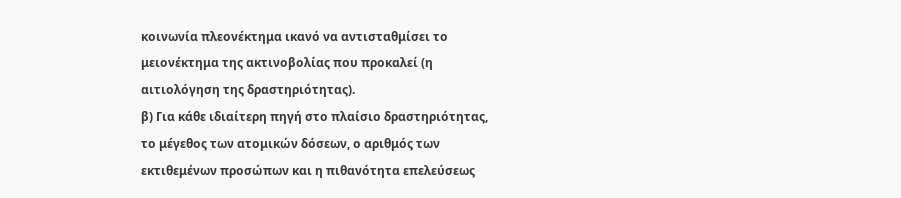κοινωνία πλεονέκτημα ικανό να αντισταθμίσει το μειονέκτημα της ακτινοβολίας που προκαλεί (η αιτιολόγηση της δραστηριότητας).
β) Για κάθε ιδιαίτερη πηγή στο πλαίσιο δραστηριότητας, το μέγεθος των ατομικών δόσεων, ο αριθμός των εκτιθεμένων προσώπων και η πιθανότητα επελεύσεως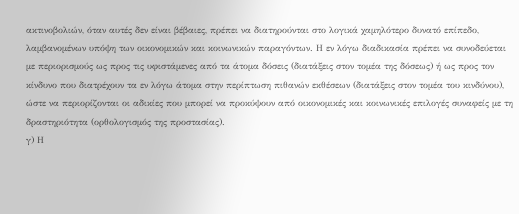ακτινοβολιών, όταν αυτές δεν είναι βέβαιες, πρέπει να διατηρούνται στο λογικά χαμηλότερο δυνατό επίπεδο, λαμβανομένων υπόψη των οικονομικών και κοινωνικών παραγόντων. Η εν λόγω διαδικασία πρέπει να συνοδεύεται με περιορισμούς ως προς τις υφιστάμενες από τα άτομα δόσεις (διατάξεις στον τομέα της δόσεως) ή ως προς τον κίνδυνο που διατρέχουν τα εν λόγω άτομα στην περίπτωση πιθανών εκθέσεων (διατάξεις στον τομέα του κινδύνου), ώστε να περιορίζονται οι αδικίες που μπορεί να προκύψουν από οικονομικές και κοινωνικές επιλογές συναφείς με τη δραστηριότητα (ορθολογισμός της προστασίας).
γ) Η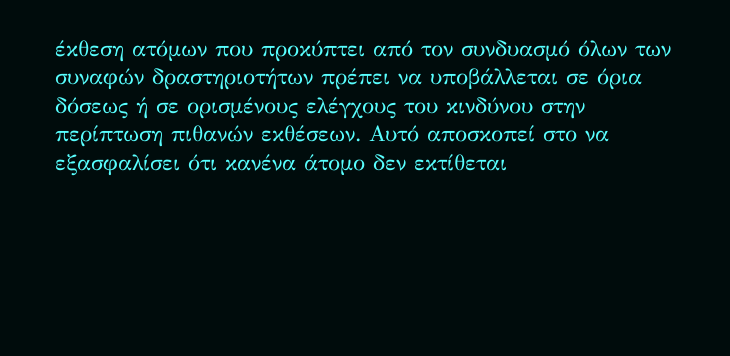έκθεση ατόμων που προκύπτει από τον συνδυασμό όλων των συναφών δραστηριοτήτων πρέπει να υποβάλλεται σε όρια δόσεως ή σε ορισμένους ελέγχους του κινδύνου στην περίπτωση πιθανών εκθέσεων. Αυτό αποσκοπεί στο να εξασφαλίσει ότι κανένα άτομο δεν εκτίθεται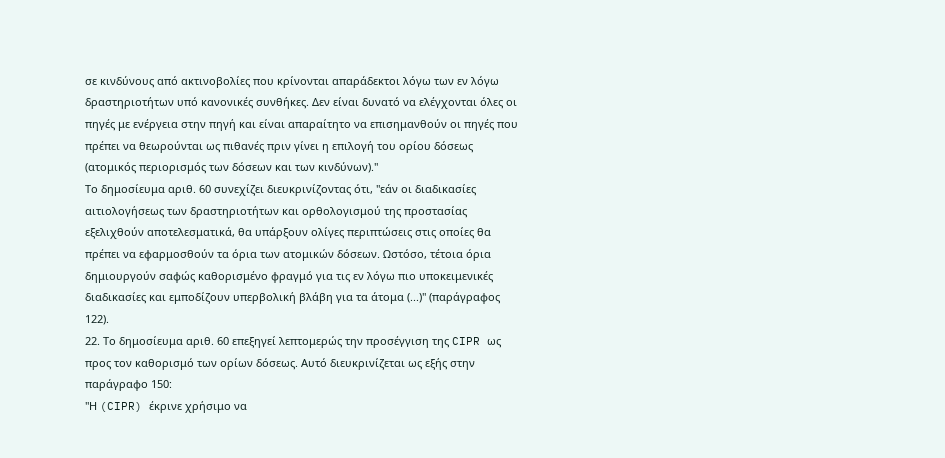σε κινδύνους από ακτινοβολίες που κρίνονται απαράδεκτοι λόγω των εν λόγω δραστηριοτήτων υπό κανονικές συνθήκες. Δεν είναι δυνατό να ελέγχονται όλες οι πηγές με ενέργεια στην πηγή και είναι απαραίτητο να επισημανθούν οι πηγές που πρέπει να θεωρούνται ως πιθανές πριν γίνει η επιλογή του ορίου δόσεως (ατομικός περιορισμός των δόσεων και των κινδύνων)."
Το δημοσίευμα αριθ. 60 συνεχίζει διευκρινίζοντας ότι, "εάν οι διαδικασίες αιτιολογήσεως των δραστηριοτήτων και ορθολογισμού της προστασίας εξελιχθούν αποτελεσματικά, θα υπάρξουν ολίγες περιπτώσεις στις οποίες θα πρέπει να εφαρμοσθούν τα όρια των ατομικών δόσεων. Ωστόσο, τέτοια όρια δημιουργούν σαφώς καθορισμένο φραγμό για τις εν λόγω πιο υποκειμενικές διαδικασίες και εμποδίζουν υπερβολική βλάβη για τα άτομα (...)" (παράγραφος 122).
22. Το δημοσίευμα αριθ. 60 επεξηγεί λεπτομερώς την προσέγγιση της CIPR ως προς τον καθορισμό των ορίων δόσεως. Αυτό διευκρινίζεται ως εξής στην παράγραφο 150:
"Η (CIPR) έκρινε χρήσιμο να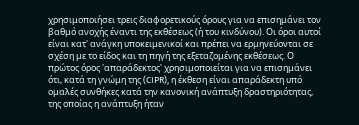χρησιμοποιήσει τρεις διαφορετικούς όρους για να επισημάνει τον βαθμό ανοχής έναντι της εκθέσεως (ή του κινδύνου). Οι όροι αυτοί είναι κατ' ανάγκη υποκειμενικοί και πρέπει να ερμηνεύονται σε σχέση με το είδος και τη πηγή της εξεταζομένης εκθέσεως. Ο πρώτος όρος 'απαράδεκτος' χρησιμοποιείται για να επισημάνει ότι, κατά τη γνώμη της (CIPR), η έκθεση είναι απαράδεκτη υπό ομαλές συνθήκες κατά την κανονική ανάπτυξη δραστηριότητας, της οποίας η ανάπτυξη ήταν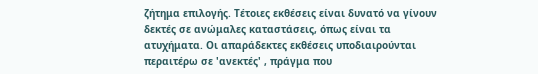ζήτημα επιλογής. Τέτοιες εκθέσεις είναι δυνατό να γίνουν δεκτές σε ανώμαλες καταστάσεις, όπως είναι τα ατυχήματα. Οι απαράδεκτες εκθέσεις υποδιαιρούνται περαιτέρω σε 'ανεκτές' , πράγμα που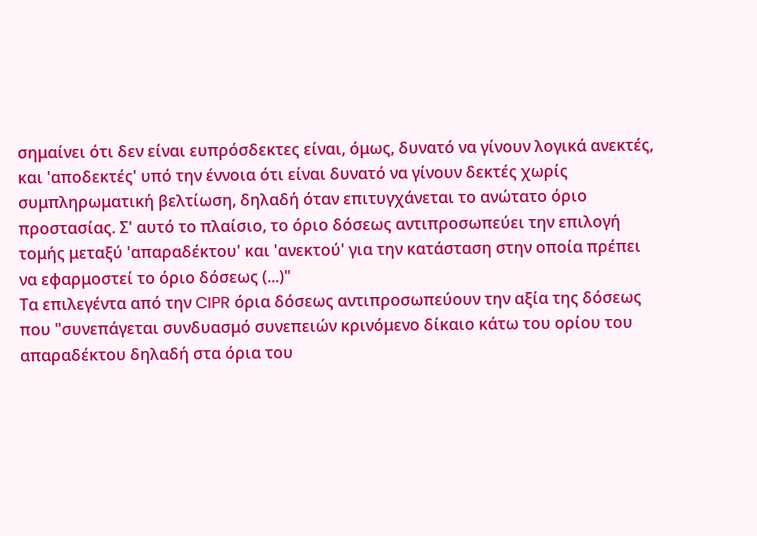σημαίνει ότι δεν είναι ευπρόσδεκτες είναι, όμως, δυνατό να γίνουν λογικά ανεκτές, και 'αποδεκτές' υπό την έννοια ότι είναι δυνατό να γίνουν δεκτές χωρίς συμπληρωματική βελτίωση, δηλαδή όταν επιτυγχάνεται το ανώτατο όριο προστασίας. Σ' αυτό το πλαίσιο, το όριο δόσεως αντιπροσωπεύει την επιλογή τομής μεταξύ 'απαραδέκτου' και 'ανεκτού' για την κατάσταση στην οποία πρέπει να εφαρμοστεί το όριο δόσεως (...)"
Τα επιλεγέντα από την CIPR όρια δόσεως αντιπροσωπεύουν την αξία της δόσεως που "συνεπάγεται συνδυασμό συνεπειών κρινόμενο δίκαιο κάτω του ορίου του απαραδέκτου δηλαδή στα όρια του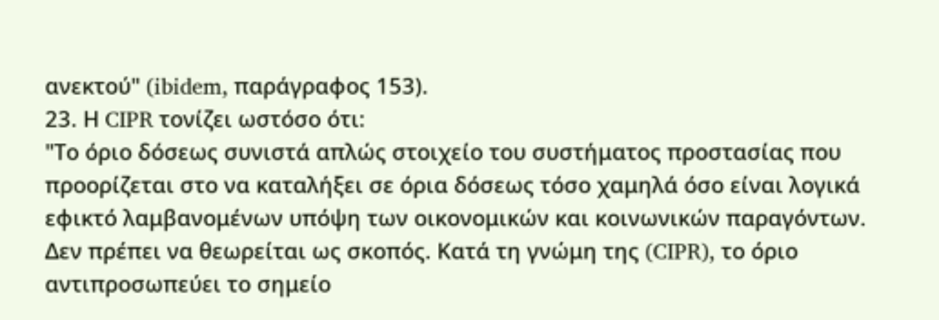ανεκτού" (ibidem, παράγραφος 153).
23. Η CIPR τονίζει ωστόσο ότι:
"Το όριο δόσεως συνιστά απλώς στοιχείο του συστήματος προστασίας που προορίζεται στο να καταλήξει σε όρια δόσεως τόσο χαμηλά όσο είναι λογικά εφικτό λαμβανομένων υπόψη των οικονομικών και κοινωνικών παραγόντων. Δεν πρέπει να θεωρείται ως σκοπός. Κατά τη γνώμη της (CIPR), το όριο αντιπροσωπεύει το σημείο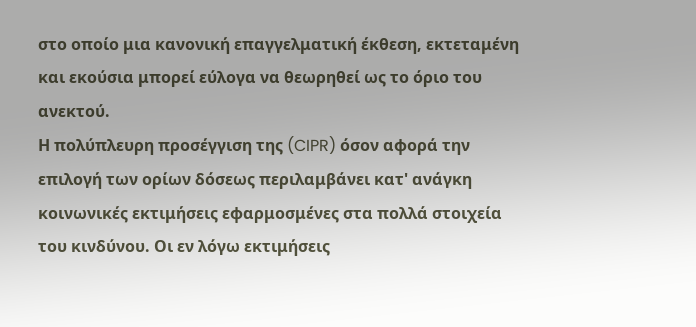στο οποίο μια κανονική επαγγελματική έκθεση, εκτεταμένη και εκούσια μπορεί εύλογα να θεωρηθεί ως το όριο του ανεκτού.
Η πολύπλευρη προσέγγιση της (CIPR) όσον αφορά την επιλογή των ορίων δόσεως περιλαμβάνει κατ' ανάγκη κοινωνικές εκτιμήσεις εφαρμοσμένες στα πολλά στοιχεία του κινδύνου. Οι εν λόγω εκτιμήσεις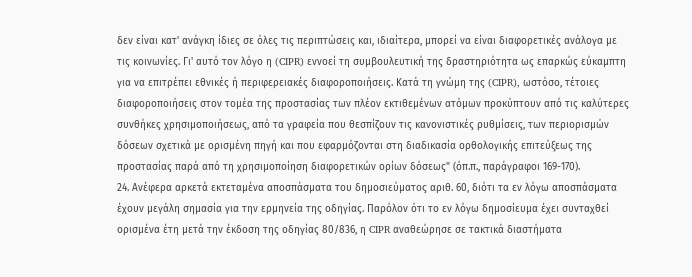δεν είναι κατ' ανάγκη ίδιες σε όλες τις περιπτώσεις και, ιδιαίτερα, μπορεί να είναι διαφορετικές ανάλογα με τις κοινωνίες. Γι' αυτό τον λόγο η (CIPR) εννοεί τη συμβουλευτική της δραστηριότητα ως επαρκώς εύκαμπτη για να επιτρέπει εθνικές ή περιφερειακές διαφοροποιήσεις. Κατά τη γνώμη της (CIPR), ωστόσο, τέτοιες διαφοροποιήσεις στον τομέα της προστασίας των πλέον εκτιθεμένων ατόμων προκύπτουν από τις καλύτερες συνθήκες χρησιμοποιήσεως, από τα γραφεία που θεσπίζουν τις κανονιστικές ρυθμίσεις, των περιορισμών δόσεων σχετικά με ορισμένη πηγή και που εφαρμόζονται στη διαδικασία ορθολογικής επιτεύξεως της προστασίας παρά από τη χρησιμοποίηση διαφορετικών ορίων δόσεως" (όπ.π., παράγραφοι 169-170).
24. Ανέφερα αρκετά εκτεταμένα αποσπάσματα του δημοσιεύματος αριθ. 60, διότι τα εν λόγω αποσπάσματα έχουν μεγάλη σημασία για την ερμηνεία της οδηγίας. Παρόλον ότι το εν λόγω δημοσίευμα έχει συνταχθεί ορισμένα έτη μετά την έκδοση της οδηγίας 80/836, η CIPR αναθεώρησε σε τακτικά διαστήματα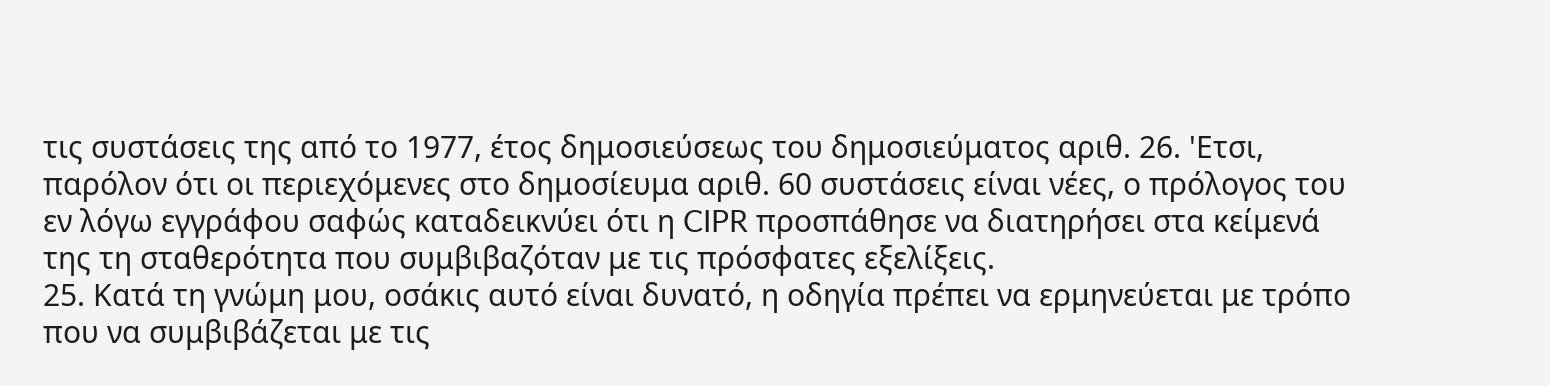τις συστάσεις της από το 1977, έτος δημοσιεύσεως του δημοσιεύματος αριθ. 26. 'Ετσι, παρόλον ότι οι περιεχόμενες στο δημοσίευμα αριθ. 60 συστάσεις είναι νέες, ο πρόλογος του εν λόγω εγγράφου σαφώς καταδεικνύει ότι η CIPR προσπάθησε να διατηρήσει στα κείμενά της τη σταθερότητα που συμβιβαζόταν με τις πρόσφατες εξελίξεις.
25. Κατά τη γνώμη μου, οσάκις αυτό είναι δυνατό, η οδηγία πρέπει να ερμηνεύεται με τρόπο που να συμβιβάζεται με τις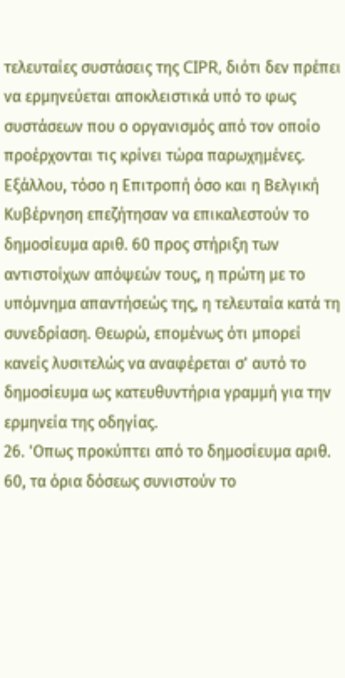τελευταίες συστάσεις της CIPR, διότι δεν πρέπει να ερμηνεύεται αποκλειστικά υπό το φως συστάσεων που ο οργανισμός από τον οποίο προέρχονται τις κρίνει τώρα παρωχημένες. Εξάλλου, τόσο η Επιτροπή όσο και η Βελγική Κυβέρνηση επεζήτησαν να επικαλεστούν το δημοσίευμα αριθ. 60 προς στήριξη των αντιστοίχων απόψεών τους, η πρώτη με το υπόμνημα απαντήσεώς της, η τελευταία κατά τη συνεδρίαση. Θεωρώ, επομένως ότι μπορεί κανείς λυσιτελώς να αναφέρεται σ' αυτό το δημοσίευμα ως κατευθυντήρια γραμμή για την ερμηνεία της οδηγίας.
26. 'Οπως προκύπτει από το δημοσίευμα αριθ. 60, τα όρια δόσεως συνιστούν το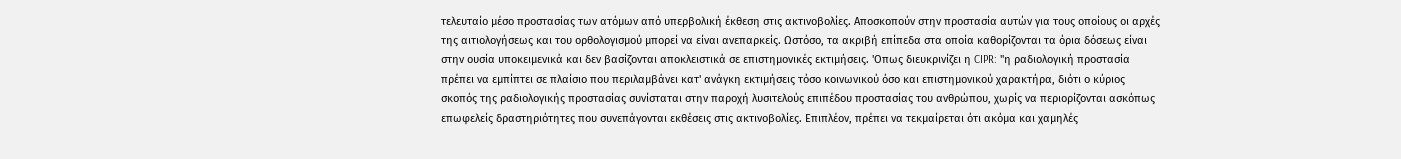τελευταίο μέσο προστασίας των ατόμων από υπερβολική έκθεση στις ακτινοβολίες. Αποσκοπούν στην προστασία αυτών για τους οποίους οι αρχές της αιτιολογήσεως και του ορθολογισμού μπορεί να είναι ανεπαρκείς. Ωστόσο, τα ακριβή επίπεδα στα οποία καθορίζονται τα όρια δόσεως είναι στην ουσία υποκειμενικά και δεν βασίζονται αποκλειστικά σε επιστημονικές εκτιμήσεις. 'Οπως διευκρινίζει η CIPR: "η ραδιολογική προστασία πρέπει να εμπίπτει σε πλαίσιο που περιλαμβάνει κατ' ανάγκη εκτιμήσεις τόσο κοινωνικού όσο και επιστημονικού χαρακτήρα, διότι ο κύριος σκοπός της ραδιολογικής προστασίας συνίσταται στην παροχή λυσιτελούς επιπέδου προστασίας του ανθρώπου, χωρίς να περιορίζονται ασκόπως επωφελείς δραστηριότητες που συνεπάγονται εκθέσεις στις ακτινοβολίες. Επιπλέον, πρέπει να τεκμαίρεται ότι ακόμα και χαμηλές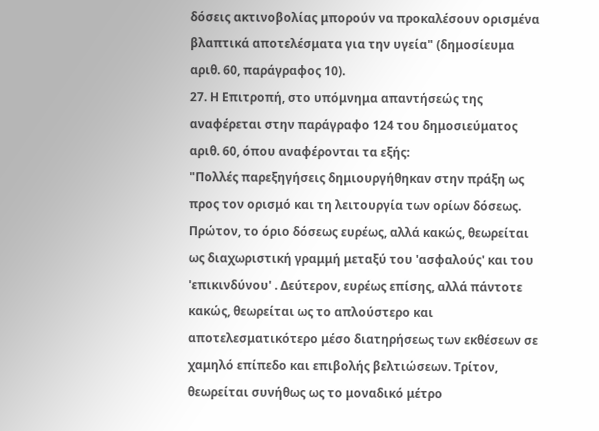δόσεις ακτινοβολίας μπορούν να προκαλέσουν ορισμένα βλαπτικά αποτελέσματα για την υγεία" (δημοσίευμα αριθ. 60, παράγραφος 10).
27. Η Επιτροπή, στο υπόμνημα απαντήσεώς της αναφέρεται στην παράγραφο 124 του δημοσιεύματος αριθ. 60, όπου αναφέρονται τα εξής:
"Πολλές παρεξηγήσεις δημιουργήθηκαν στην πράξη ως προς τον ορισμό και τη λειτουργία των ορίων δόσεως. Πρώτον, το όριο δόσεως ευρέως, αλλά κακώς, θεωρείται ως διαχωριστική γραμμή μεταξύ του 'ασφαλούς' και του 'επικινδύνου' . Δεύτερον, ευρέως επίσης, αλλά πάντοτε κακώς, θεωρείται ως το απλούστερο και αποτελεσματικότερο μέσο διατηρήσεως των εκθέσεων σε χαμηλό επίπεδο και επιβολής βελτιώσεων. Τρίτον, θεωρείται συνήθως ως το μοναδικό μέτρο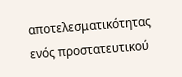αποτελεσματικότητας ενός προστατευτικού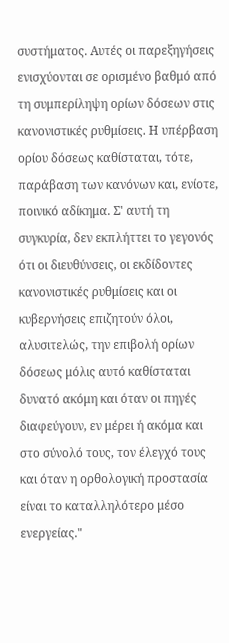συστήματος. Αυτές οι παρεξηγήσεις ενισχύονται σε ορισμένο βαθμό από τη συμπερίληψη ορίων δόσεων στις κανονιστικές ρυθμίσεις. Η υπέρβαση ορίου δόσεως καθίσταται, τότε, παράβαση των κανόνων και, ενίοτε, ποινικό αδίκημα. Σ' αυτή τη συγκυρία, δεν εκπλήττει το γεγονός ότι οι διευθύνσεις, οι εκδίδοντες κανονιστικές ρυθμίσεις και οι κυβερνήσεις επιζητούν όλοι, αλυσιτελώς, την επιβολή ορίων δόσεως μόλις αυτό καθίσταται δυνατό ακόμη και όταν οι πηγές διαφεύγουν, εν μέρει ή ακόμα και στο σύνολό τους, τον έλεγχό τους και όταν η ορθολογική προστασία είναι το καταλληλότερο μέσο ενεργείας."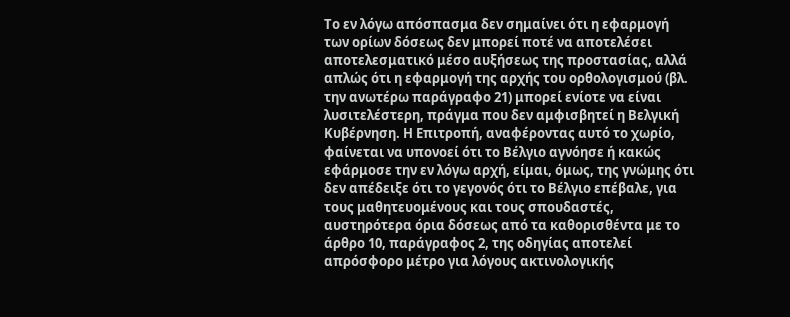Το εν λόγω απόσπασμα δεν σημαίνει ότι η εφαρμογή των ορίων δόσεως δεν μπορεί ποτέ να αποτελέσει αποτελεσματικό μέσο αυξήσεως της προστασίας, αλλά απλώς ότι η εφαρμογή της αρχής του ορθολογισμού (βλ. την ανωτέρω παράγραφο 21) μπορεί ενίοτε να είναι λυσιτελέστερη, πράγμα που δεν αμφισβητεί η Βελγική Κυβέρνηση. Η Επιτροπή, αναφέροντας αυτό το χωρίο, φαίνεται να υπονοεί ότι το Βέλγιο αγνόησε ή κακώς εφάρμοσε την εν λόγω αρχή, είμαι, όμως, της γνώμης ότι δεν απέδειξε ότι το γεγονός ότι το Βέλγιο επέβαλε, για τους μαθητευομένους και τους σπουδαστές, αυστηρότερα όρια δόσεως από τα καθορισθέντα με το άρθρο 10, παράγραφος 2, της οδηγίας αποτελεί απρόσφορο μέτρο για λόγους ακτινολογικής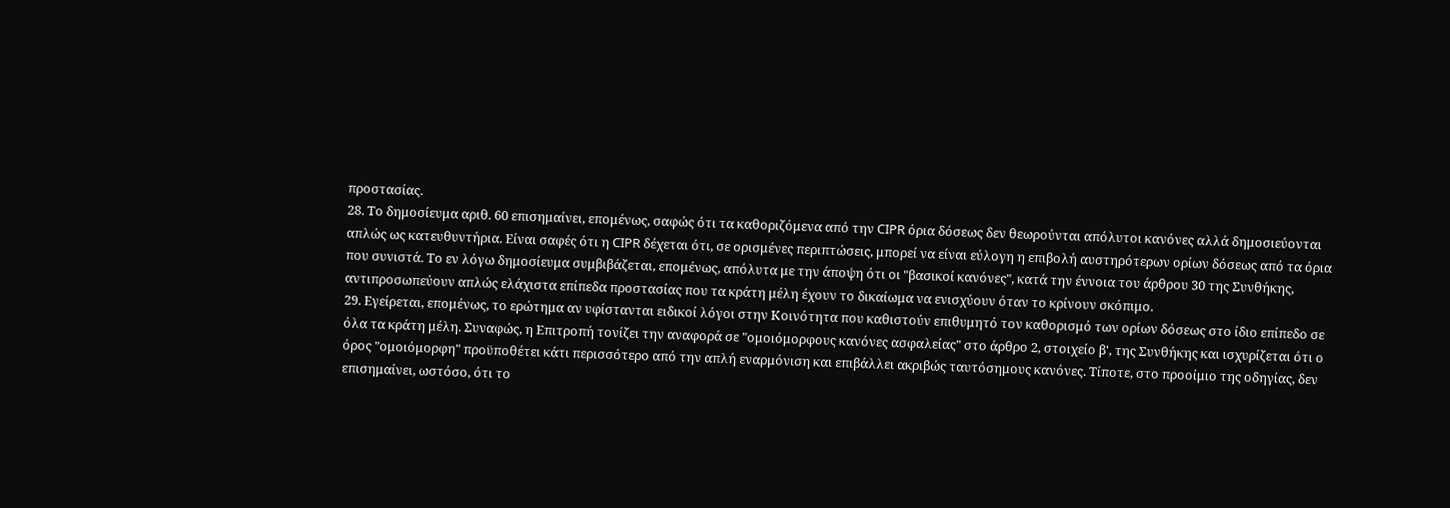προστασίας.
28. Το δημοσίευμα αριθ. 60 επισημαίνει, επομένως, σαφώς ότι τα καθοριζόμενα από την CIPR όρια δόσεως δεν θεωρούνται απόλυτοι κανόνες αλλά δημοσιεύονται απλώς ως κατευθυντήρια. Είναι σαφές ότι η CIPR δέχεται ότι, σε ορισμένες περιπτώσεις, μπορεί να είναι εύλογη η επιβολή αυστηρότερων ορίων δόσεως από τα όρια που συνιστά. Το εν λόγω δημοσίευμα συμβιβάζεται, επομένως, απόλυτα με την άποψη ότι οι "βασικοί κανόνες", κατά την έννοια του άρθρου 30 της Συνθήκης, αντιπροσωπεύουν απλώς ελάχιστα επίπεδα προστασίας που τα κράτη μέλη έχουν το δικαίωμα να ενισχύουν όταν το κρίνουν σκόπιμο.
29. Εγείρεται, επομένως, το ερώτημα αν υφίστανται ειδικοί λόγοι στην Κοινότητα που καθιστούν επιθυμητό τον καθορισμό των ορίων δόσεως στο ίδιο επίπεδο σε όλα τα κράτη μέλη. Συναφώς, η Επιτροπή τονίζει την αναφορά σε "ομοιόμορφους κανόνες ασφαλείας" στο άρθρο 2, στοιχείο β', της Συνθήκης και ισχυρίζεται ότι ο όρος "ομοιόμορφη" προϋποθέτει κάτι περισσότερο από την απλή εναρμόνιση και επιβάλλει ακριβώς ταυτόσημους κανόνες. Τίποτε, στο προοίμιο της οδηγίας, δεν επισημαίνει, ωστόσο, ότι το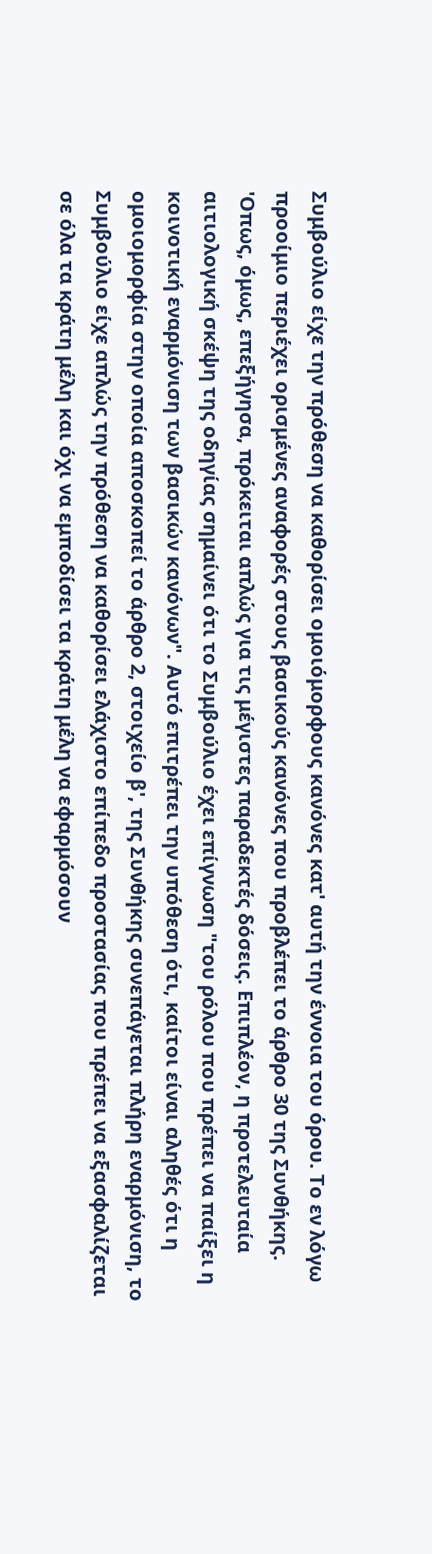Συμβούλιο είχε την πρόθεση να καθορίσει ομοιόμορφους κανόνες κατ' αυτή την έννοια του όρου. Το εν λόγω προοίμιο περιέχει ορισμένες αναφορές στους βασικούς κανόνες που προβλέπει το άρθρο 30 της Συνθήκης. 'Οπως, όμως, επεξήγησα, πρόκειται απλώς για τις μέγιστες παραδεκτές δόσεις. Επιπλέον, η προτελευταία αιτιολογική σκέψη της οδηγίας σημαίνει ότι το Συμβούλιο έχει επίγνωση "του ρόλου που πρέπει να παίξει η κοινοτική εναρμόνιση των βασικών κανόνων". Αυτό επιτρέπει την υπόθεση ότι, καίτοι είναι αληθές ότι η ομοιομορφία στην οποία αποσκοπεί το άρθρο 2, στοιχείο β', της Συνθήκης συνεπάγεται πλήρη εναρμόνιση, το Συμβούλιο είχε απλώς την πρόθεση να καθορίσει ελάχιστο επίπεδο προστασίας που πρέπει να εξασφαλίζεται σε όλα τα κράτη μέλη και όχι να εμποδίσει τα κράτη μέλη να εφαρμόσουν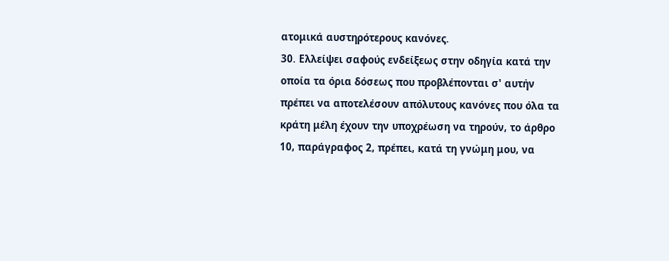ατομικά αυστηρότερους κανόνες.
30. Ελλείψει σαφούς ενδείξεως στην οδηγία κατά την οποία τα όρια δόσεως που προβλέπονται σ' αυτήν πρέπει να αποτελέσουν απόλυτους κανόνες που όλα τα κράτη μέλη έχουν την υποχρέωση να τηρούν, το άρθρο 10, παράγραφος 2, πρέπει, κατά τη γνώμη μου, να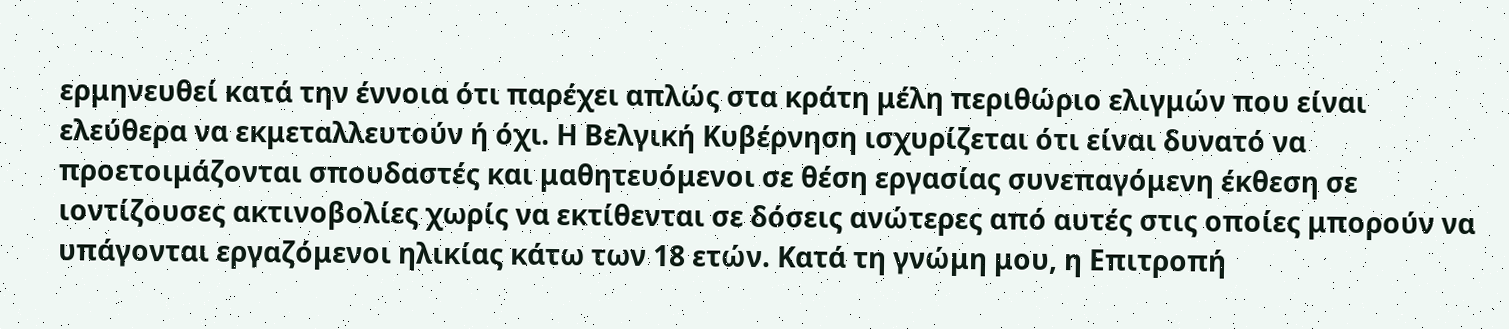ερμηνευθεί κατά την έννοια ότι παρέχει απλώς στα κράτη μέλη περιθώριο ελιγμών που είναι ελεύθερα να εκμεταλλευτούν ή όχι. Η Βελγική Κυβέρνηση ισχυρίζεται ότι είναι δυνατό να προετοιμάζονται σπουδαστές και μαθητευόμενοι σε θέση εργασίας συνεπαγόμενη έκθεση σε ιοντίζουσες ακτινοβολίες χωρίς να εκτίθενται σε δόσεις ανώτερες από αυτές στις οποίες μπορούν να υπάγονται εργαζόμενοι ηλικίας κάτω των 18 ετών. Κατά τη γνώμη μου, η Επιτροπή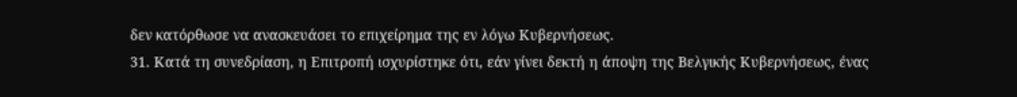δεν κατόρθωσε να ανασκευάσει το επιχείρημα της εν λόγω Κυβερνήσεως.
31. Κατά τη συνεδρίαση, η Επιτροπή ισχυρίστηκε ότι, εάν γίνει δεκτή η άποψη της Βελγικής Κυβερνήσεως, ένας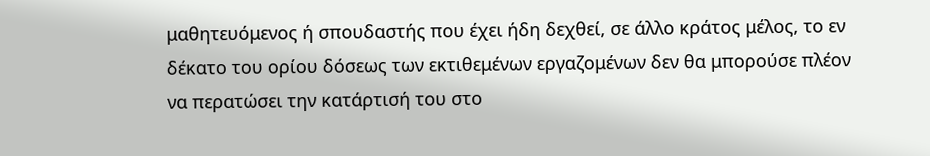μαθητευόμενος ή σπουδαστής που έχει ήδη δεχθεί, σε άλλο κράτος μέλος, το εν δέκατο του ορίου δόσεως των εκτιθεμένων εργαζομένων δεν θα μπορούσε πλέον να περατώσει την κατάρτισή του στο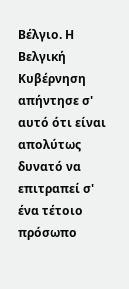Βέλγιο. Η Βελγική Κυβέρνηση απήντησε σ' αυτό ότι είναι απολύτως δυνατό να επιτραπεί σ' ένα τέτοιο πρόσωπο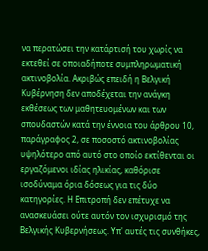να περατώσει την κατάρτισή του χωρίς να εκτεθεί σε οποιαδήποτε συμπληρωματική ακτινοβολία. Ακριβώς επειδή η Βελγική Κυβέρνηση δεν αποδέχεται την ανάγκη εκθέσεως των μαθητευομένων και των σπουδαστών κατά την έννοια του άρθρου 10, παράγραφος 2, σε ποσοστό ακτινοβολίας υψηλότερο από αυτό στο οποίο εκτίθενται οι εργαζόμενοι ιδίας ηλικίας, καθόρισε ισοδύναμα όρια δόσεως για τις δύο κατηγορίες. Η Επιτροπή δεν επέτυχε να ανασκευάσει ούτε αυτόν τον ισχυρισμό της Βελγικής Κυβερνήσεως. Υπ' αυτές τις συνθήκες,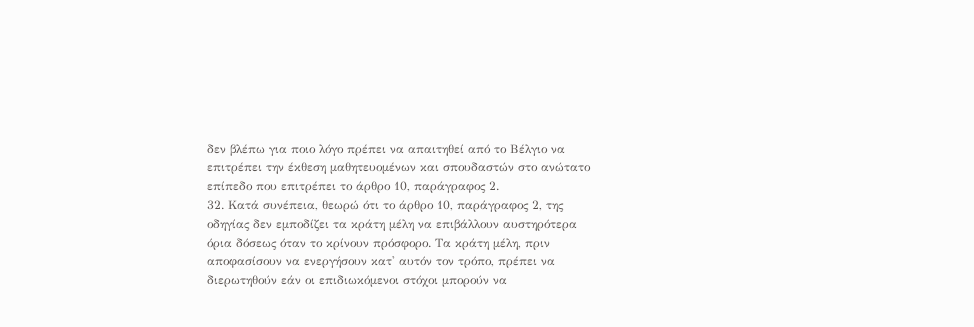δεν βλέπω για ποιο λόγο πρέπει να απαιτηθεί από το Βέλγιο να επιτρέπει την έκθεση μαθητευομένων και σπουδαστών στο ανώτατο επίπεδο που επιτρέπει το άρθρο 10, παράγραφος 2.
32. Κατά συνέπεια, θεωρώ ότι το άρθρο 10, παράγραφος 2, της οδηγίας δεν εμποδίζει τα κράτη μέλη να επιβάλλουν αυστηρότερα όρια δόσεως όταν το κρίνουν πρόσφορο. Τα κράτη μέλη, πριν αποφασίσουν να ενεργήσουν κατ' αυτόν τον τρόπο, πρέπει να διερωτηθούν εάν οι επιδιωκόμενοι στόχοι μπορούν να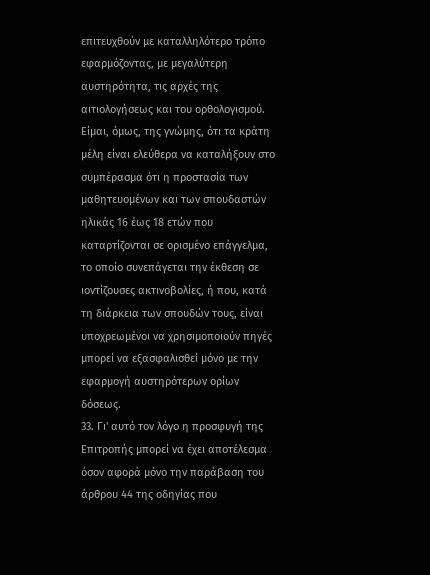επιτευχθούν με καταλληλότερο τρόπο εφαρμόζοντας, με μεγαλύτερη αυστηρότητα, τις αρχές της αιτιολογήσεως και του ορθολογισμού. Είμαι, όμως, της γνώμης, ότι τα κράτη μέλη είναι ελεύθερα να καταλήξουν στο συμπέρασμα ότι η προστασία των μαθητευομένων και των σπουδαστών ηλικάς 16 έως 18 ετών που καταρτίζονται σε ορισμένο επάγγελμα, το οποίο συνεπάγεται την έκθεση σε ιοντίζουσες ακτινοβολίες, ή που, κατά τη διάρκεια των σπουδών τους, είναι υποχρεωμένοι να χρησιμοποιούν πηγές μπορεί να εξασφαλισθεί μόνο με την εφαρμογή αυστηρότερων ορίων δόσεως.
33. Γι' αυτό τον λόγο η προσφυγή της Επιτροπής μπορεί να έχει αποτέλεσμα όσον αφορά μόνο την παράβαση του άρθρου 44 της οδηγίας που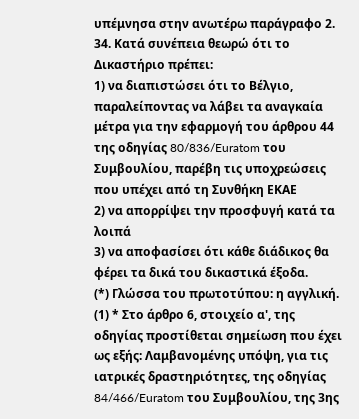υπέμνησα στην ανωτέρω παράγραφο 2.
34. Κατά συνέπεια θεωρώ ότι το Δικαστήριο πρέπει:
1) να διαπιστώσει ότι το Βέλγιο, παραλείποντας να λάβει τα αναγκαία μέτρα για την εφαρμογή του άρθρου 44 της οδηγίας 80/836/Euratom του Συμβουλίου, παρέβη τις υποχρεώσεις που υπέχει από τη Συνθήκη ΕΚΑΕ
2) να απορρίψει την προσφυγή κατά τα λοιπά
3) να αποφασίσει ότι κάθε διάδικος θα φέρει τα δικά του δικαστικά έξοδα.
(*) Γλώσσα του πρωτοτύπου: η αγγλική.
(1) * Στο άρθρο 6, στοιχείο α', της οδηγίας προστίθεται σημείωση που έχει ως εξής: Λαμβανομένης υπόψη, για τις ιατρικές δραστηριότητες, της οδηγίας 84/466/Euratom του Συμβουλίου, της 3ης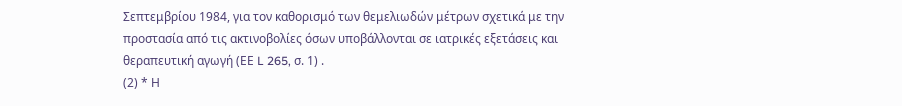Σεπτεμβρίου 1984, για τον καθορισμό των θεμελιωδών μέτρων σχετικά με την προστασία από τις ακτινοβολίες όσων υποβάλλονται σε ιατρικές εξετάσεις και θεραπευτική αγωγή (ΕΕ L 265, σ. 1) .
(2) * Η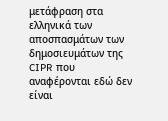μετάφραση στα ελληνικά των αποσπασμάτων των δημοσιευμάτων της CIPR που αναφέρονται εδώ δεν είναι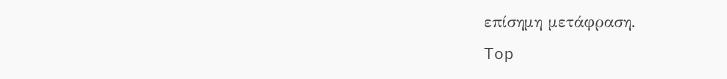επίσημη μετάφραση.
Top